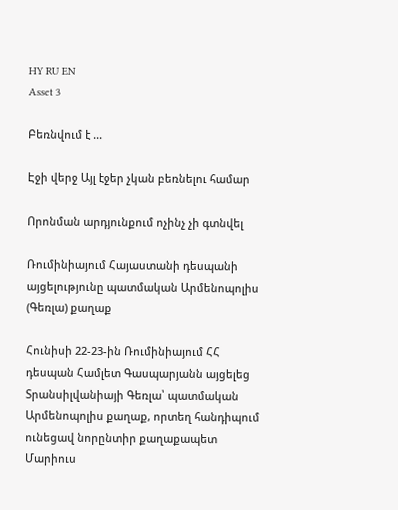HY RU EN
Asset 3

Բեռնվում է ...

Էջի վերջ Այլ էջեր չկան բեռնելու համար

Որոնման արդյունքում ոչինչ չի գտնվել

Ռումինիայում Հայաստանի դեսպանի այցելությունը պատմական Արմենոպոլիս (Գեռլա) քաղաք

Հունիսի 22-23-ին Ռումինիայում ՀՀ դեսպան Համլետ Գասպարյանն այցելեց Տրանսիլվանիայի Գեռլա՝ պատմական Արմենոպոլիս քաղաք, որտեղ հանդիպում ունեցավ նորընտիր քաղաքապետ Մարիուս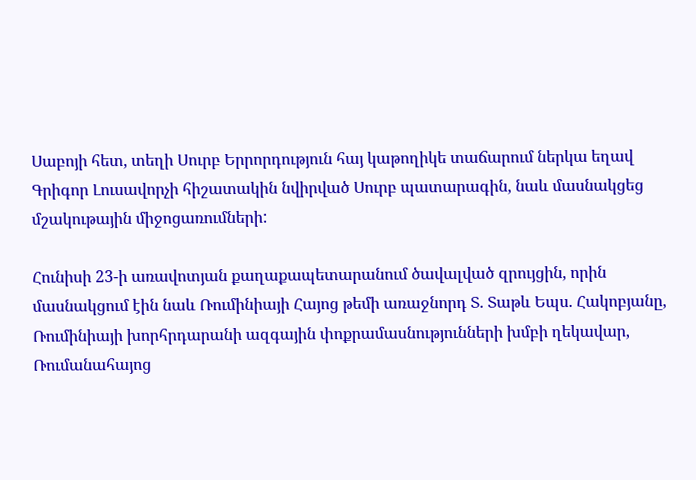Սաբոյի հետ, տեղի Սուրբ Երրորդություն հայ կաթողիկե տաճարում ներկա եղավ Գրիգոր Լուսավորչի հիշատակին նվիրված Սուրբ պատարագին, նաև մասնակցեց մշակութային միջոցառումների:

Հունիսի 23-ի առավոտյան քաղաքապետարանում ծավալված զրույցին, որին մասնակցում էին նաև Ռումինիայի Հայոց թեմի առաջնորդ Տ. Տաթև Եպս. Հակոբյանը, Ռումինիայի խորհրդարանի ազգային փոքրամասնությունների խմբի ղեկավար, Ռումանահայոց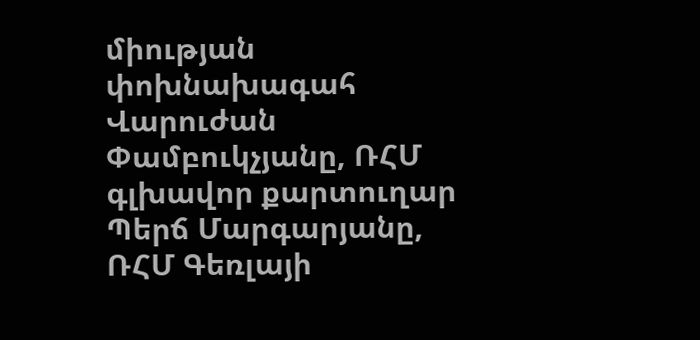միության փոխնախագահ Վարուժան Փամբուկչյանը, ՌՀՄ գլխավոր քարտուղար Պերճ Մարգարյանը, ՌՀՄ Գեռլայի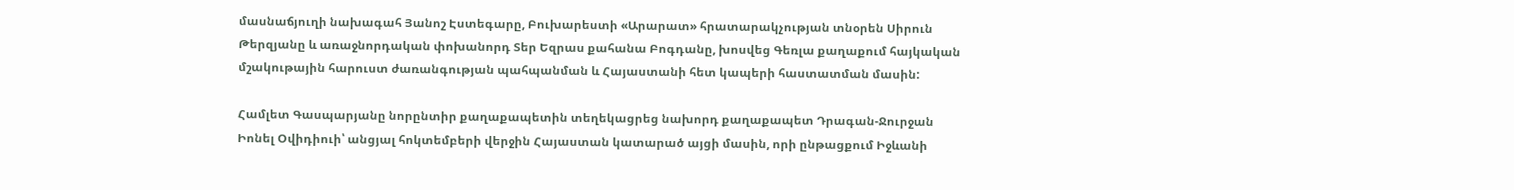մասնաճյուղի նախագահ Յանոշ Էստեգարը, Բուխարեստի «Արարատ» հրատարակչության տնօրեն Սիրուն Թերզյանը և առաջնորդական փոխանորդ Տեր Եզրաս քահանա Բոգդանը, խոսվեց Գեռլա քաղաքում հայկական մշակութային հարուստ ժառանգության պահպանման և Հայաստանի հետ կապերի հաստատման մասին:

Համլետ Գասպարյանը նորընտիր քաղաքապետին տեղեկացրեց նախորդ քաղաքապետ Դրագան-Ջուրջան Իոնել Օվիդիուի՝ անցյալ հոկտեմբերի վերջին Հայաստան կատարած այցի մասին, որի ընթացքում Իջևանի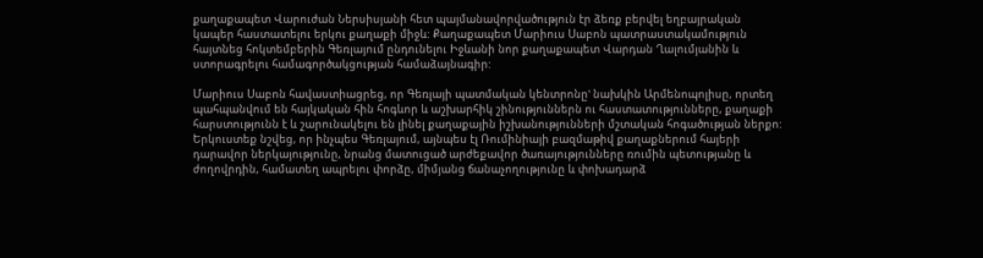քաղաքապետ Վարուժան Ներսիսյանի հետ պայմանավորվածություն էր ձեռք բերվել եղբայրական կապեր հաստատելու երկու քաղաքի միջև: Քաղաքապետ Մարիուս Սաբոն պատրաստակամություն հայտնեց հոկտեմբերին Գեռլայում ընդունելու Իջևանի նոր քաղաքապետ Վարդան Ղալումյանին և ստորագրելու համագործակցության համաձայնագիր:

Մարիուս Սաբոն հավաստիացրեց, որ Գեռլայի պատմական կենտրոնը' նախկին Արմենոպոլիսը, որտեղ պահպանվում են հայկական հին հոգևոր և աշխարհիկ շինություններն ու հաստատությունները, քաղաքի հարստությունն է և շարունակելու են լինել քաղաքային իշխանությունների մշտական հոգածության ներքո: Երկուստեք նշվեց, որ ինչպես Գեռլայում, այնպես էլ Ռումինիայի բազմաթիվ քաղաքներում հայերի դարավոր ներկայությունը, նրանց մատուցած արժեքավոր ծառայությունները ռումին պետությանը և ժողովրդին, համատեղ ապրելու փորձը, միմյանց ճանաչողությունը և փոխադարձ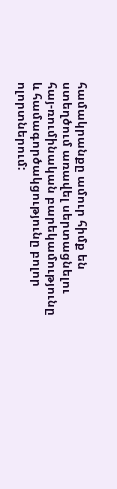համակրանքը ամուր հիմք են ստեղծում առավել սերտացնելու հայ-ռումինական բարեկամությունը և համագործակցությունը բոլոր ոլորտներում: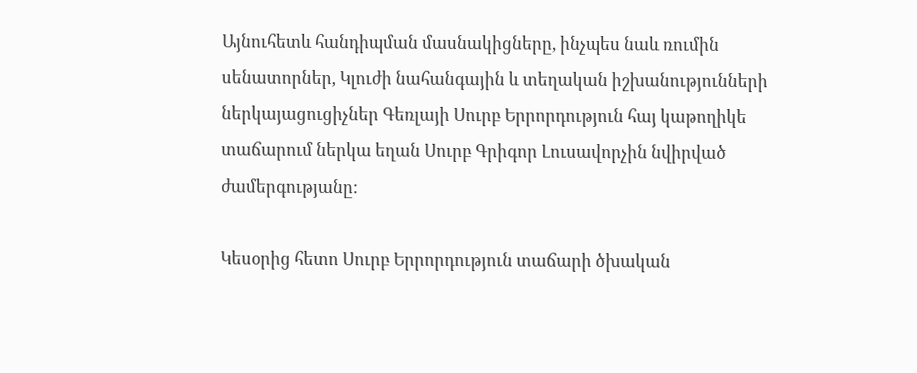Այնուհետև հանդիպման մասնակիցները, ինչպես նաև ռումին սենատորներ, Կլուժի նահանգային և տեղական իշխանությունների ներկայացուցիչներ Գեռլայի Սուրբ Երրորդություն հայ կաթողիկե տաճարում ներկա եղան Սուրբ Գրիգոր Լուսավորչին նվիրված ժամերգությանը:

Կեսօրից հետո Սուրբ Երրորդություն տաճարի ծխական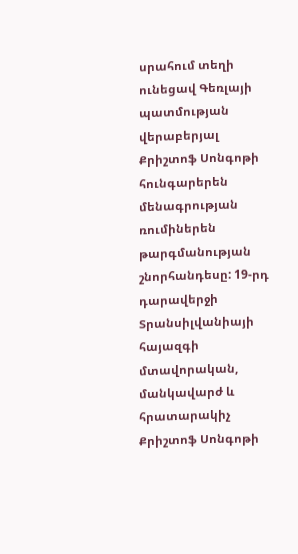սրահում տեղի ունեցավ Գեռլայի պատմության վերաբերյալ Քրիշտոֆ Սոնգոթի հունգարերեն մենագրության ռումիներեն թարգմանության շնորհանդեսը: 19-րդ դարավերջի Տրանսիլվանիայի հայազգի մտավորական, մանկավարժ և հրատարակիչ Քրիշտոֆ Սոնգոթի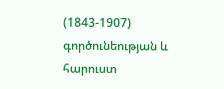(1843-1907) գործունեության և հարուստ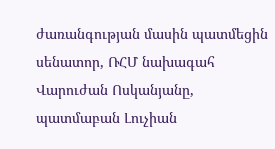ժառանգության մասին պատմեցին սենատոր, ՌՀՄ նախագահ Վարուժան Ոսկանյանը, պատմաբան Լուչիան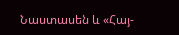Նաստասեն և «Հայ-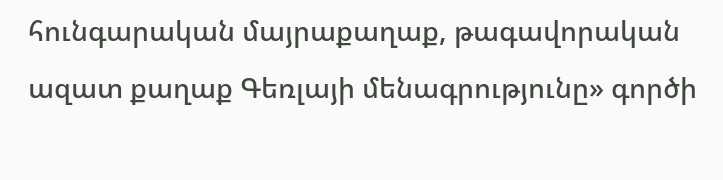հունգարական մայրաքաղաք, թագավորական ազատ քաղաք Գեռլայի մենագրությունը» գործի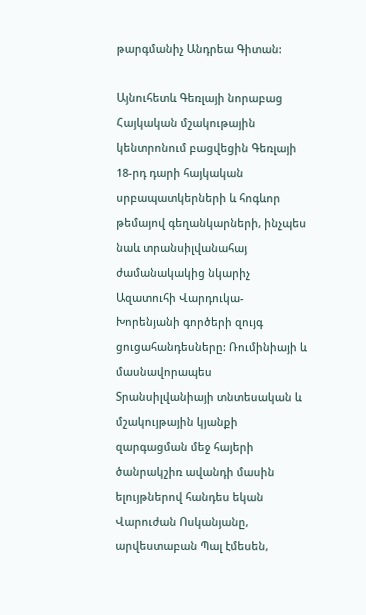թարգմանիչ Անդրեա Գիտան:

Այնուհետև Գեռլայի նորաբաց Հայկական մշակութային կենտրոնում բացվեցին Գեռլայի 18-րդ դարի հայկական սրբապատկերների և հոգևոր թեմայով գեղանկարների, ինչպես նաև տրանսիլվանահայ ժամանակակից նկարիչ Ազատուհի Վարդուկա-Խորենյանի գործերի զույգ ցուցահանդեսները: Ռումինիայի և մասնավորապես Տրանսիլվանիայի տնտեսական և մշակույթային կյանքի զարգացման մեջ հայերի ծանրակշիռ ավանդի մասին ելույթներով հանդես եկան Վարուժան Ոսկանյանը, արվեստաբան Պալ էմեսեն,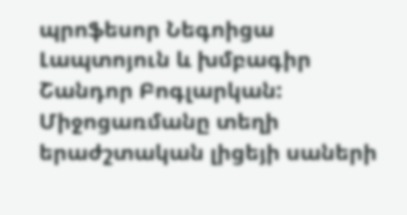պրոֆեսոր Նեգոիցա Լապտոյուն և խմբագիր Շանդոր Բոգլարկան: Միջոցառմանը տեղի երաժշտական լիցեյի սաների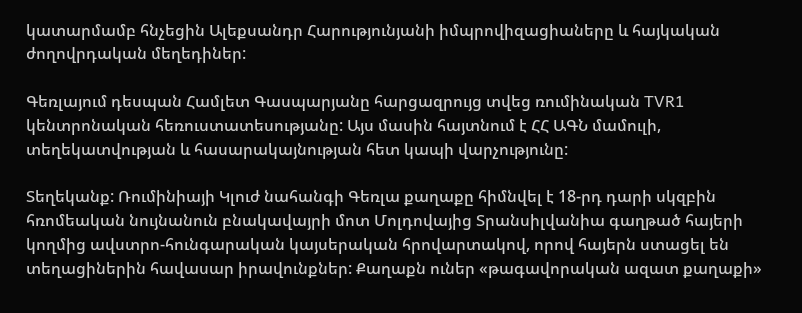կատարմամբ հնչեցին Ալեքսանդր Հարությունյանի իմպրովիզացիաները և հայկական ժողովրդական մեղեդիներ:

Գեռլայում դեսպան Համլետ Գասպարյանը հարցազրույց տվեց ռումինական TVR1 կենտրոնական հեռուստատեսությանը: Այս մասին հայտնում է ՀՀ ԱԳՆ մամուլի, տեղեկատվության և հասարակայնության հետ կապի վարչությունը:

Տեղեկանք: Ռումինիայի Կլուժ նահանգի Գեռլա քաղաքը հիմնվել է 18-րդ դարի սկզբին հռոմեական նույնանուն բնակավայրի մոտ Մոլդովայից Տրանսիլվանիա գաղթած հայերի կողմից ավստրո-հունգարական կայսերական հրովարտակով, որով հայերն ստացել են տեղացիներին հավասար իրավունքներ: Քաղաքն ուներ «թագավորական ազատ քաղաքի»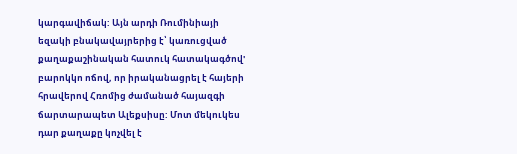կարգավիճակ: Այն արդի Ռումինիայի եզակի բնակավայրերից է՝ կառուցված քաղաքաշինական հատուկ հատակագծով' բարոկկո ոճով, որ իրականացրել է հայերի հրավերով Հռոմից ժամանած հայազգի ճարտարապետ Ալեքսիսը: Մոտ մեկուկես դար քաղաքը կոչվել է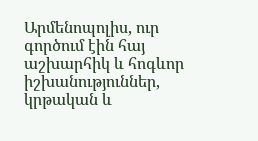Արմենոպոլիս, ուր գործում էին հայ աշխարհիկ և հոգևոր իշխանություններ, կրթական և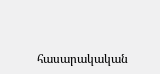հասարակական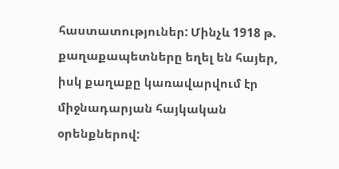հաստատություներ: Մինչև 1918 թ. քաղաքապետները եղել են հայեր, իսկ քաղաքը կառավարվում էր միջնադարյան հայկական օրենքներով: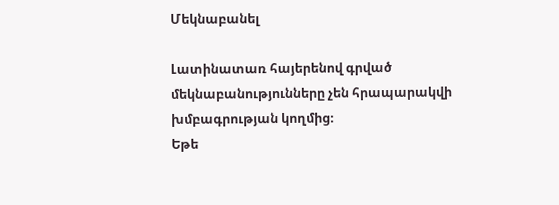Մեկնաբանել

Լատինատառ հայերենով գրված մեկնաբանությունները չեն հրապարակվի խմբագրության կողմից։
Եթե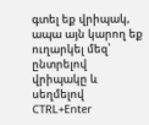գտել եք վրիպակ, ապա այն կարող եք ուղարկել մեզ՝ ընտրելով վրիպակը և սեղմելով CTRL+Enter